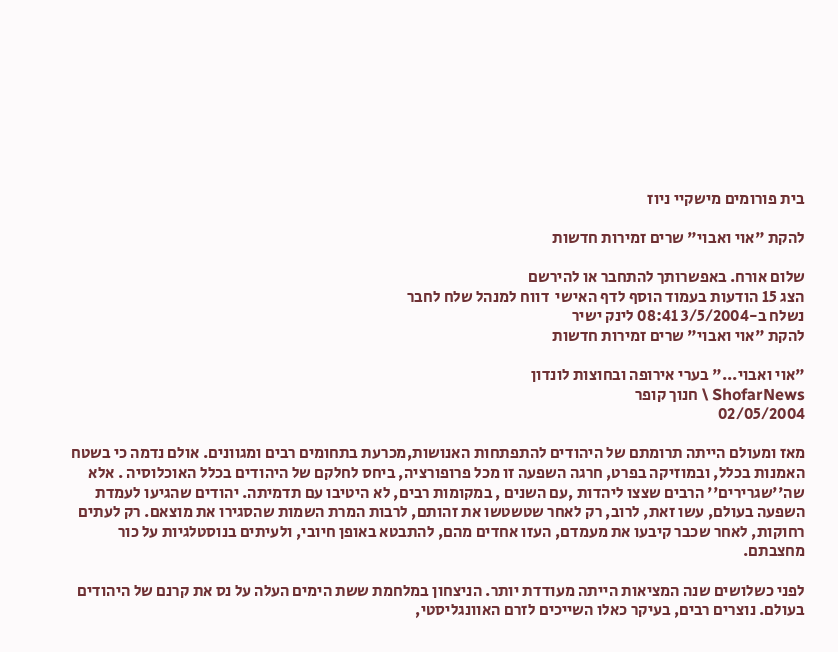בית פורומים מישקיי ניוז

להקת "אוי ואבוי" שרים זמירות חדשות

שלום אורח. באפשרותך להתחבר או להירשם
הצג 15 הודעות בעמוד הוסף לדף האישי  דווח למנהל שלח לחבר
נשלח ב-3/5/2004 08:41 לינק ישיר
להקת "אוי ואבוי" שרים זמירות חדשות

"אוי ואבוי..." בערי אירופה ובחוצות לונדון
ShofarNews \ חנוך קופר
02/05/2004

מאז ומעולם הייתה תרומתם של היהודים להתפתחות האנושות,מכרעת בתחומים רבים ומגוונים. אולם נדמה כי בשטח האמנות בכלל, ובמוזיקה בפרט, חרגה השפעה זו מכל פרופורציה, ביחס לחלקם של היהודים בכלל האוכלוסיה . אלא שה''שגרירים'' הרבים שצצו ליהדות ,עם השנים , במקומות רבים, לא היטיבו עם תדמיתה. יהודים שהגיעו לעמדת השפעה בעולם, עשו זאת, לרוב, רק לאחר שטשטשו את זהותם, לרבות המרת השמות שהסגירו את מוצאם. רק לעתים רחוקות, לאחר שכבר קיבעו את מעמדם, העזו אחדים מהם, להתבטא באופן חיובי, ולעיתים בנוסטלגיות על כור מחצבתם.

לפני כשלושים שנה המציאות הייתה מעודדת יותר. הניצחון במלחמת ששת הימים העלה על נס את קרנם של היהודים בעולם. נוצרים רבים, בעיקר כאלו השייכים לזרם האוונגליסטי,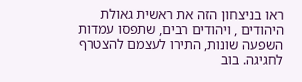ראו בניצחון הזה את ראשית גאולת היהודים , ויהודים רבים, שתפסו עמדות השפעה שונות, התירו לעצמם להצטרף לחגיגה. בוב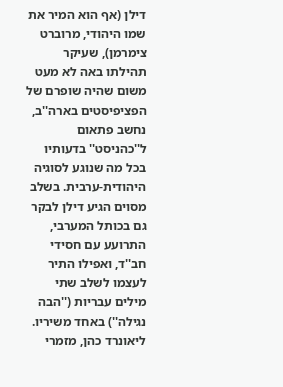דילן (אף הוא המיר את שמו היהודי, מרוברט צימרמן), שעיקר תהילתו באה לא מעט משום שהיה שופרם של הפציפיסטים בארה''ב, נחשב פתאום ל''כהניסט'' בדעותיו בכל מה שנוגע לסוגיה היהודית-ערבית. בשלב מסוים הגיע דילן לבקר גם בכותל המערבי, התרועע עם חסידי חב''ד, ואפילו התיר לעצמו לשלב שתי מילים עבריות (''הבה נגילה'') באחד משיריו. ליאונרד כהן, מזמרי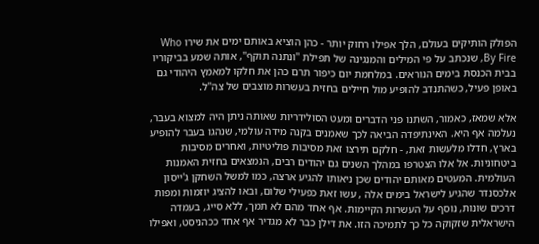הפולק הותיקים בעולם, הלך אפילו רחוק יותר - כהן הוציא באותם ימים את שירו Who By Fire, שנכתב על פי המילים והמנגינה של תפילת ''ונתנה תוקף'', אותה שמע בביקוריו בבית הכנסת בימים הנוראים. במלחמת יום כיפור תרם כהן את חלקו למאמץ היהודי גם באופן פעיל, כשהתנדב להופיע מול חיילים בחזית בעשרות מוצבים של צה''ל.

אלא שמאז, כאמור, השתנו פני הדברים ומעט הסולידריות שאותה ניתן היה למצוא בעבר, נעלמה אף היא. האינתיפדה הביאה לכך שאמנים בקנה מידה עולמי, שנהגו בעבר להופיע בארץ, חדלו מלעשות זאת, - חלקם תירצו זאת מסיבות פוליטיות, ואחרים מסיבות ביטחוניות. אל אלו הצטרפו במהלך השנים גם יהודים רבים, הנמצאים בחזית האמנות העולמית. המעטים מאותם יהודים שכן ניאותו להגיע ארצה, כמו למשל השחקן ג'ייסון אלכסנדר שהגיע לישראל בימים אלה , עשו זאת כפעילי שלום, ובאו להציג יוזמות ומפות דרכים שונות, נוסף על העשרות הקיימות. אף אחד מהם לא תמך, ללא סייג, בעמדה הישראלית שזקוקה כל כך לתמיכה הזו. את דילן כבר לא מגדיר אף אחד ככהניסט, ואפילו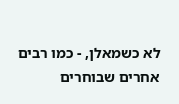לא כשמאלן, - כמו רבים אחרים שבוחרים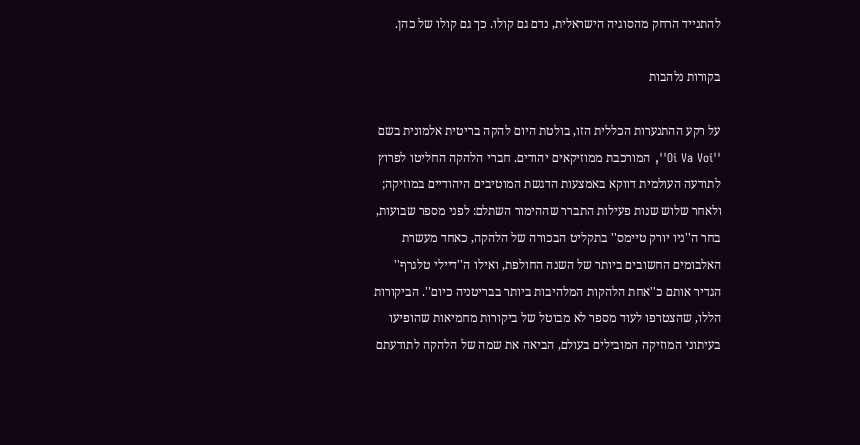להתנייד הרחק מהסוגיה הישראלית, נדם גם קולו. כך גם קולו של כהן.

בקורות נלהבות

על רקע ההתנערות הכללית הזו, בולטת היום להקה בריטית אלמונית בשם ''Oi Va Voi'', המורכבת ממוזיקאים יהודים. חברי הלהקה החליטו לפרוץ לתודעה העולמית דווקא באמצעות הדגשת המוטיבים היהודיים במוזיקה; ולאחר שלוש שנות פעילות התברר שההימור השתלם: לפני מספר שבועות, בחר ה''ניו יורק טיימס'' בתקליט הבכורה של הלהקה, כאחד מעשרת האלבומים החשובים ביותר של השנה החולפת, ואילו ה''דיילי טלגרף'' הגדיר אותם כ''אחת הלהקות המלהיבות ביותר בבריטניה כיום''. הביקורות הללו, שהצטרפו לעוד מספר לא מבוטל של ביקורות מחמיאות שהופיעו בעיתוני המוזיקה המובילים בעולם, הביאה את שמה של הלהקה לתודעתם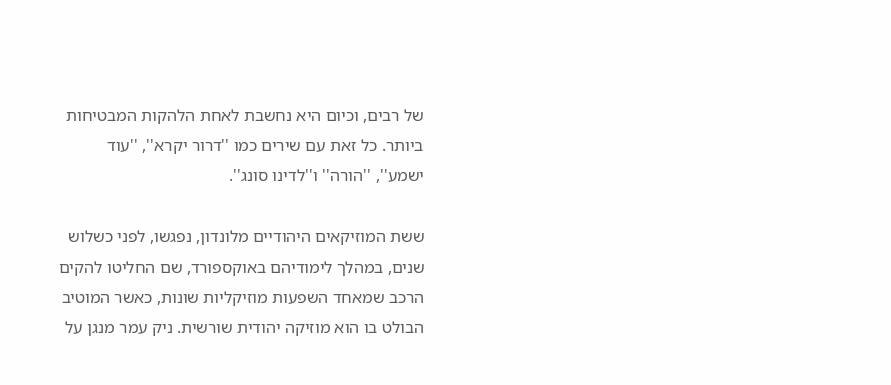של רבים, וכיום היא נחשבת לאחת הלהקות המבטיחות ביותר. כל זאת עם שירים כמו ''דרור יקרא'', ''עוד ישמע'', ''הורה'' ו''לדינו סונג''.

ששת המוזיקאים היהודיים מלונדון, נפגשו, לפני כשלוש שנים, במהלך לימודיהם באוקספורד, שם החליטו להקים הרכב שמאחד השפעות מוזיקליות שונות, כאשר המוטיב הבולט בו הוא מוזיקה יהודית שורשית. ניק עמר מנגן על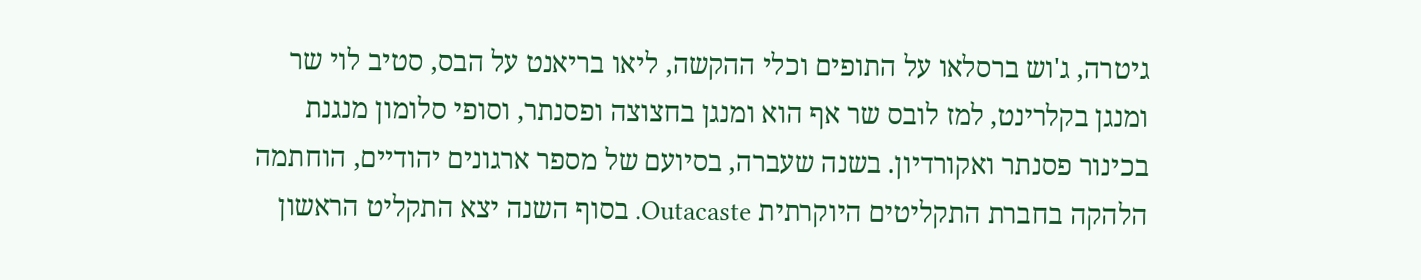גיטרה, ג'וש ברסלאו על התופים וכלי ההקשה, ליאו בריאנט על הבס, סטיב לוי שר ומנגן בקלרינט, למז לובס שר אף הוא ומנגן בחצוצה ופסנתר, וסופי סלומון מנגנת בכינור פסנתר ואקורדיון. בשנה שעברה, בסיועם של מספר ארגונים יהודיים, הוחתמה הלהקה בחברת התקליטים היוקרתית Outacaste. בסוף השנה יצא התקליט הראשון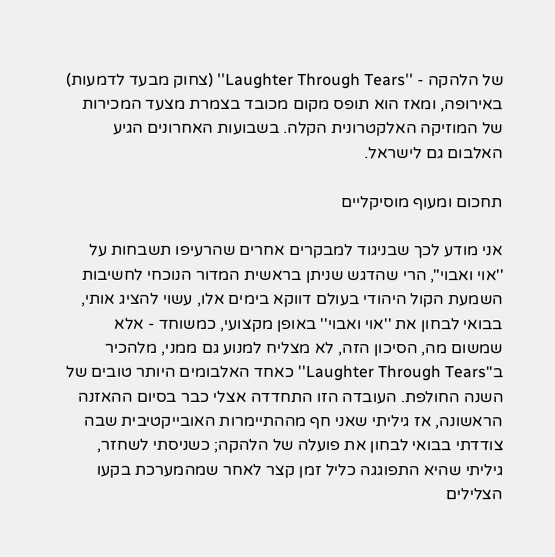של הלהקה - ''Laughter Through Tears'' (צחוק מבעד לדמעות) באירופה, ומאז הוא תופס מקום מכובד בצמרת מצעד המכירות של המוזיקה האלקטרונית הקלה. בשבועות האחרונים הגיע האלבום גם לישראל.

תחכום ומעוף מוסיקליים

אני מודע לכך שבניגוד למבקרים אחרים שהרעיפו תשבחות על ''אוי ואבוי'', הרי שהדגש שניתן בראשית המדור הנוכחי לחשיבות השמעת הקול היהודי בעולם דווקא בימים אלו, עשוי להציג אותי, בבואי לבחון את ''אוי ואבוי'' באופן מקצועי, כמשוחד - אלא שמשום מה, הסיכון הזה, לא מצליח למנוע גם ממני, מלהכיר ב''Laughter Through Tears'' כאחד האלבומים היותר טובים של השנה החולפת. העובדה הזו התחדדה אצלי כבר בסיום ההאזנה הראשונה, אז גיליתי שאני חף מההתיימרות האובייקטיבית שבה צודדתי בבואי לבחון את פועלה של הלהקה; כשניסתי לשחזר, גיליתי שהיא התפוגגה כליל זמן קצר לאחר שמהמערכת בקעו הצלילים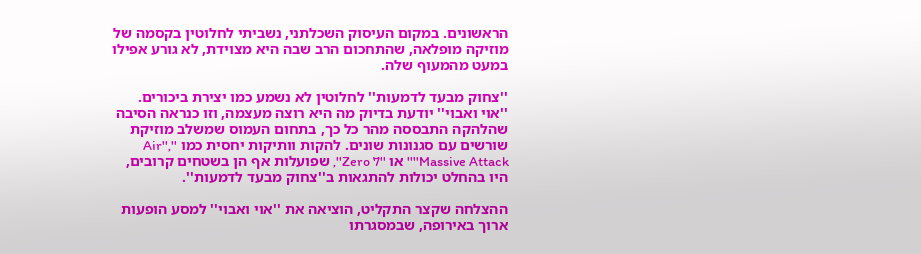הראשונים. במקום העיסוק השכלתני, נשביתי לחלוטין בקסמה של מוזיקה מופלאה, שהתחכום הרב שבה היא מצוידת, לא גורע אפילו במעט מהמעוף שלה.

''צחוק מבעד לדמעות'' לחלוטין לא נשמע כמו יצירת ביכורים. ''אוי ואבוי'' יודעת בדיוק מה היא רוצה מעצמה, וזו כנראה הסיבה שהלהקה התבססה מהר כל כך, בתחום העמוס שמשלב מוזיקת שורשים עם סגנונות שונים. להקות וותיקות יחסית כמו ''Air'', ''Massive Attack'' או ''Zero 7'', שפועלות אף הן בשטחים קרובים, היו בהחלט יכולות להתגאות ב''צחוק מבעד לדמעות''.

ההצלחה שקצר התקליט, הוציאה את ''אוי ואבוי'' למסע הופעות ארוך באירופה, שבמסגרתו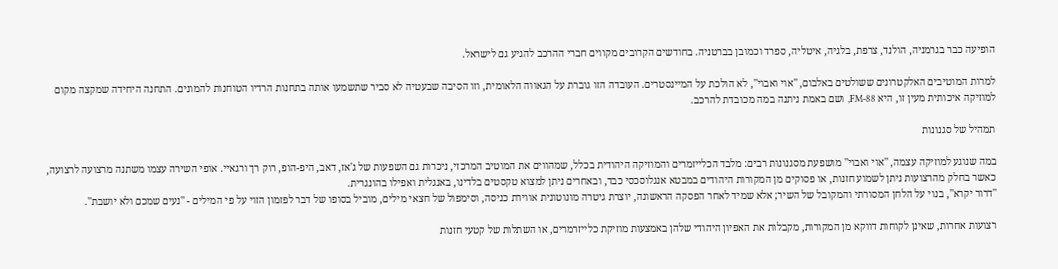הופיעה כבר בגרמניה, הולנד, צרפת, בלגיה, איטליה, ספרד וכמובן בברטניה. בחודשים הקרובים מקווים חברי ההרכב להגיע גם לישראל.

למרות המוטיבים האלקטרונים ששולטים באלבום, ''אוי ואבוי'', לא הולכת על המיינסטרים. העובדה הזו גוברת על הגאווה הלאומית, וזו הסיבה שבעטיה לא סביר שתשמעו אותה בתחנות הרדיו הטוחנות להמונים. התחנה היחידה שמקצה מקום למוזיקה איכותית מעין זו, היא 88-FM, ושם באמת ניתנה במה מכובדת להרכב.

תמהיל של סגנונות

במה שנוגע למוזיקה עצמה, ''אוי ואבוי'' מושפעת מסגנונות רבים: מלבד הכלייזמרים והמוזיקה היהודית בכלל, שמהווים את המוטיב המרכזי, ניכרות גם השפעות של ג'אז, דאב, היפ-הופ, רוק רך ורגאיי. אופי השירה עצמו משתנה מרצועה לרצועה, כאשר בחלק מהרצועות ניתן לשמוע חזנות, או פסוקים מן המקורות היהודים במבטא אנגלוסכסי כבד, ובאחרים ניתן למצוא טקסטים בלדינו, באנגלית ואפילו בהונגרית.
''דרור יקרא'', בנוי על הלחן המסורתי והמקובל של השיר; אלא שמיד לאחר הפסקה הראשונה, יוצרת גיטרה מונוטונית אווירת כניסה, וסימפול של חצאי מילים, מוביל בסופו של דבר לפזמון הזוי על פי המילים - ''נעים שמכם ולא יושבת''.

רצועות אחרות, שאינן לקוחות דווקא מן המקורות, מקבלות את האפיון היהודי שלהן באמצעות מוזיקת כלייזרמרים, או השתלות של קטעי חזנות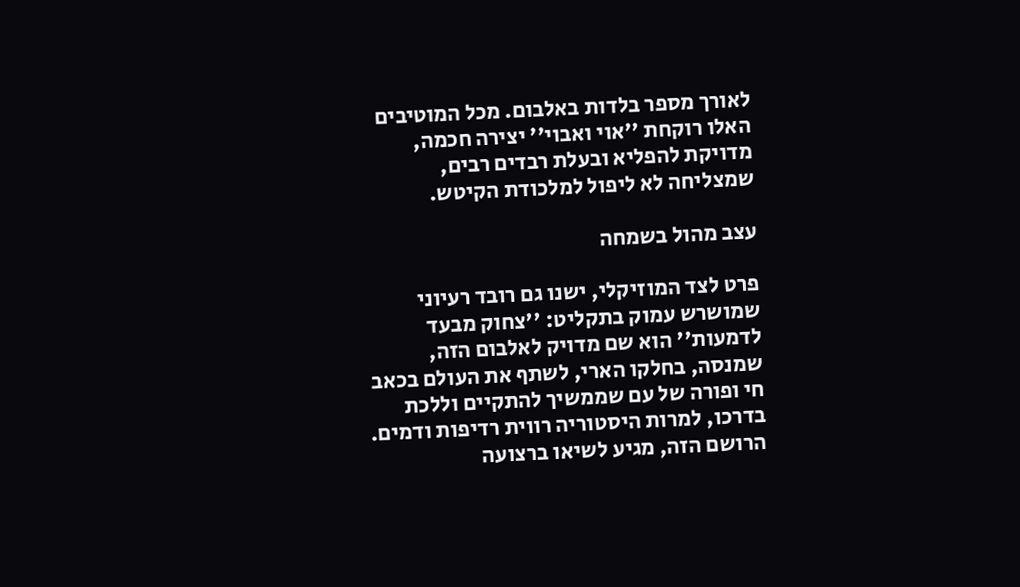לאורך מספר בלדות באלבום. מכל המוטיבים האלו רוקחת ''אוי ואבוי'' יצירה חכמה, מדויקת להפליא ובעלת רבדים רבים, שמצליחה לא ליפול למלכודת הקיטש.

עצב מהול בשמחה

פרט לצד המוזיקלי, ישנו גם רובד רעיוני שמושרש עמוק בתקליט: ''צחוק מבעד לדמעות'' הוא שם מדויק לאלבום הזה, שמנסה, בחלקו הארי, לשתף את העולם בכאב חי ופורה של עם שממשיך להתקיים וללכת בדרכו, למרות היסטוריה רווית רדיפות ודמים. הרושם הזה, מגיע לשיאו ברצועה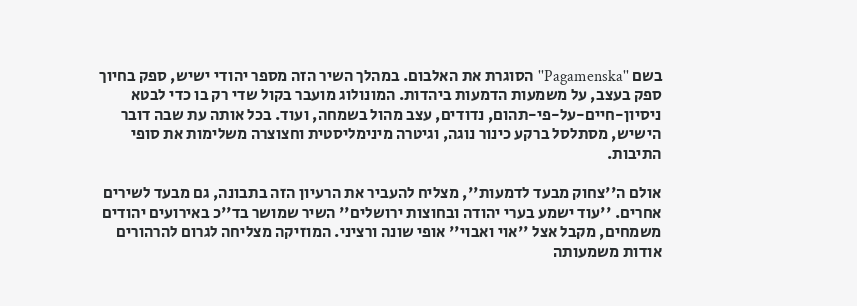בשם ''Pagamenska'' הסוגרת את האלבום. במהלך השיר הזה מספר יהודי ישיש, ספק בחיוך ספק בעצב, על משמעות הדמעות ביהדות. המונולוג מועבר בקול שדי רק בו כדי לבטא ניסיון-חיים-על-פי-תהום, נדודים, עצב מהול בשמחה, ועוד. בכל אותה עת שבה דובר הישיש, מסתלסל ברקע כינור נוגה, וגיטרה מינימליסטית וחצוצרה משלימות את סופי התיבות.

אולם ה''צחוק מבעד לדמעות'', מצליח להעביר את הרעיון הזה בתבונה, גם מבעד לשירים אחרים. ''עוד ישמע בערי יהודה ובחוצות ירושלים'' השיר שמושר בד''כ באירועים יהודים משמחים, מקבל אצל ''אוי ואבוי'' אופי שונה ורציני. המוזיקה מצליחה לגרום להרהורים אודות משמעותה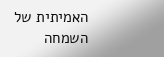האמיתית של השמחה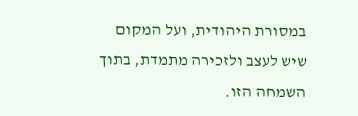במסורת היהודית, ועל המקום שיש לעצב ולזכירה מתמדת, בתוך השמחה הזו.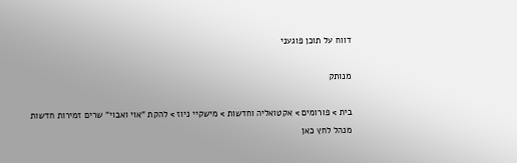דווח על תוכן פוגעני

מנותק

בית > פורומים > אקטואליה וחדשות > מישקיי ניוז > להקת "אוי ואבוי" שרים זמירות חדשות
מנהל לחץ כאן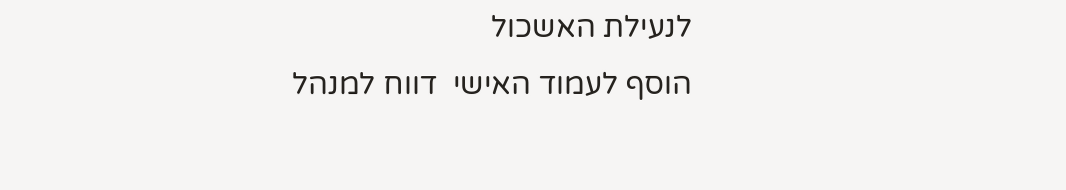לנעילת האשכול
הוסף לעמוד האישי  דווח למנהל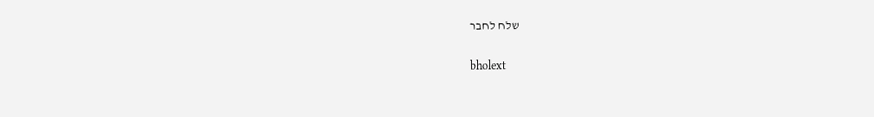שלח לחבר

bholext